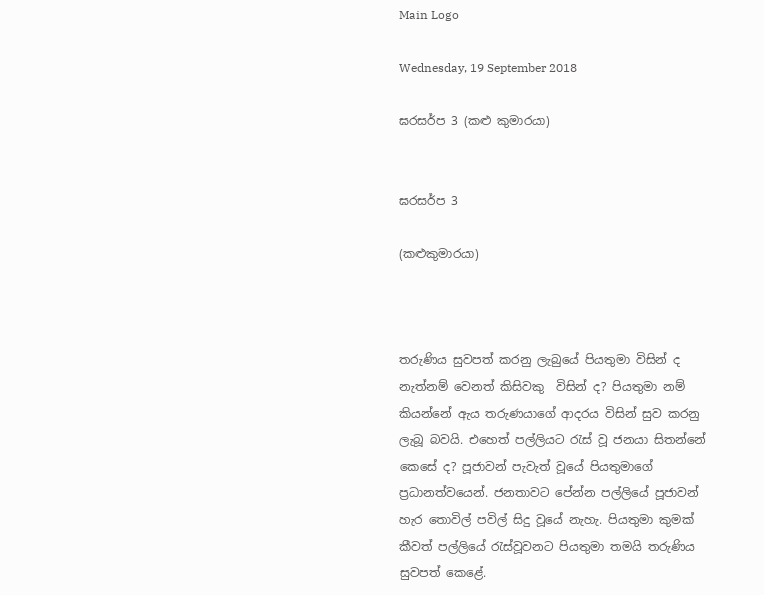Main Logo

Wednesday, 19 September 2018

ඝරසර්ප 3 (කළු කුමාරයා)


ඝරසර්ප 3

(කළුකුමාරයා)



තරුණිය සුවපත් කරනු ලැබුයේ පියතුමා විසින් ද නැත්නම් වෙනත් කිසිවකු  විසින් ද? පියතුමා නම් කියන්නේ ඇය තරුණයාගේ ආදරය විසින් සුව කරනු ලැබූ බවයි. එහෙත් පල්ලියට රැස් වූ ජනයා සිතන්නේ කෙසේ ද? පූජාවන් පැවැත් වූයේ පියතුමාගේ ප්‍රධානත්වයෙන්. ජනතාවට පේන්න පල්ලියේ පූජාවන් හැර තොවිල් පවිල් සිදු වූයේ නැහැ. පියතුමා කුමක් කීවත් පල්ලියේ රැස්වූවනට පියතුමා තමයි තරුණිය සුවපත් කෙළේ.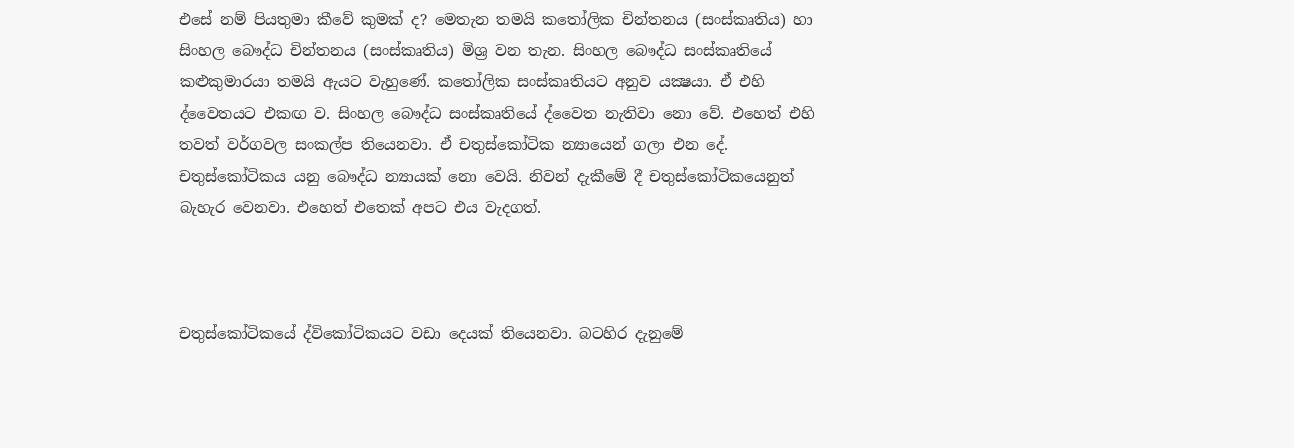එසේ නම් පියතුමා කීවේ කුමක් ද? මෙතැන තමයි කතෝලික චින්තනය (සංස්කෘතිය) හා සිංහල බෞද්ධ චින්තනය (සංස්කෘතිය) මිශ්‍ර වන තැන. සිංහල බෞද්ධ සංස්කෘතියේ කළුකුමාරයා තමයි ඇයට වැහුණේ. කතෝලික සංස්කෘතියට අනුව යක්‍ෂයා. ඒ එහි ද්වෛතයට එකඟ ව. සිංහල බෞද්ධ සංස්කෘතියේ ද්වෛත නැතිවා නො වේ. එහෙත් එහි තවත් වර්ගවල සංකල්ප තියෙනවා. ඒ චතුස්කෝටික න්‍යායෙන් ගලා එන දේ. චතුස්කෝටිකය යනු බෞද්ධ න්‍යායක් නො වෙයි. නිවන් දැකීමේ දී චතුස්කෝටිකයෙනුත් බැහැර වෙනවා. එහෙත් එතෙක් අපට එය වැදගත්.



චතුස්කෝටිකයේ ද්විකෝටිකයට වඩා දෙයක් තියෙනවා. බටහිර දැනුමේ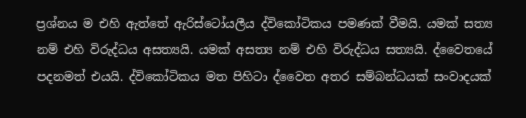ප්‍රශ්නය ම එහි ඇත්තේ ඇරිස්ටෝයලීය ද්විකෝටිකය පමණක් වීමයි. යමක් සත්‍ය නම් එහි විරුද්ධය අසත්‍යයි. යමක් අසත්‍ය නම් එහි විරුද්ධය සත්‍යයි. ද්වෛතයේ පදනමත් එයයි. ද්විකෝටිකය මත පිහිටා ද්වෛත අතර සම්බන්ධයක් සංවාදයක්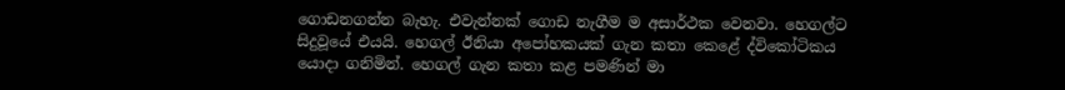ගොඩනගන්න බැහැ. එවැන්නක් ගොඩ නැගීම ම අසාර්ථක වෙනවා. හෙගල්ට සිදුවූයේ එයයි. හෙගල් ඊනියා අපෝහකයක් ගැන කතා කෙළේ ද්විකෝටිකය යොදා ගනිමින්. හෙගල් ගැන කතා කළ පමණින් මා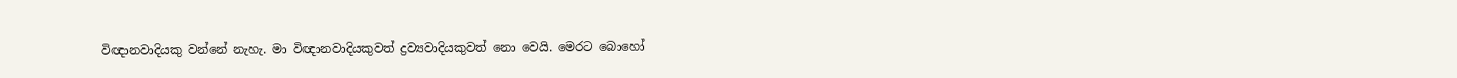විඥානවාදියකු වන්නේ නැහැ. මා විඥානවාදියකුවත් ද්‍රව්‍යවාදියකුවත් නො වෙයි. මෙරට බොහෝ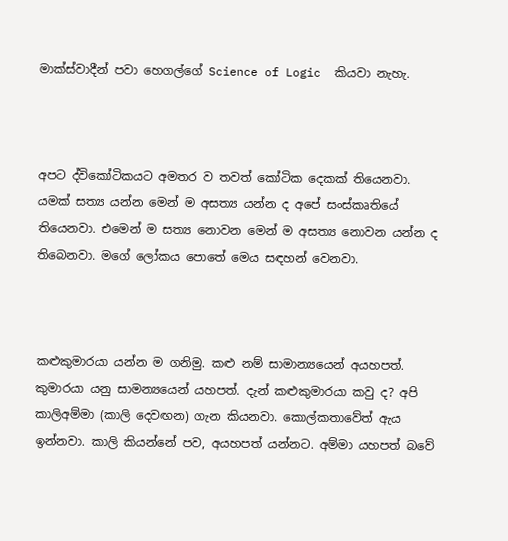මාක්ස්වාදීන් පවා හෙගල්ගේ Science of Logic  කියවා නැහැ.



අපට ද්විකෝටිකයට අමතර ව තවත් කෝටික දෙකක් තියෙනවා. යමක් සත්‍ය යන්න මෙන් ම අසත්‍ය යන්න ද අපේ සංස්කෘතියේ තියෙනවා. එමෙන් ම සත්‍ය නොවන මෙන් ම අසත්‍ය නොවන යන්න ද තිබෙනවා. මගේ ලෝකය පොතේ මෙය සඳහන් වෙනවා.



කළුකුමාරයා යන්න ම ගනිමු. කළු නම් සාමාන්‍යයෙන් අයහපත්. කුමාරයා යනු සාමන්‍යයෙන් යහපත්. දැන් කළුකුමාරයා කවු ද? අපි කාලිඅම්මා (කාලි දෙවඟන) ගැන කියනවා. කොල්කතාවේත් ඇය ඉන්නවා. කාලි කියන්නේ පව, අයහපත් යන්නට. අම්මා යහපත් බවේ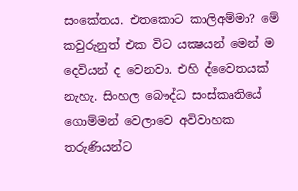සංකේතය. එතකොට කාලිඅම්මා? මේ කවුරුනුත් එක විට යක්‍ෂයන් මෙන් ම  දෙවියන් ද වෙනවා. එහි ද්වෛතයක් නැහැ. සිංහල බෞද්ධ සංස්කෘතියේ ගොම්මන් වෙලාවෙ අවිවාහක තරුණියන්ට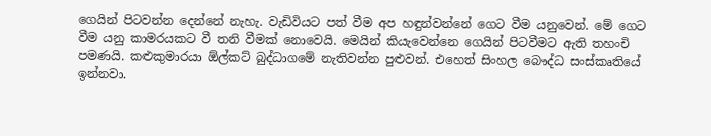ගෙයින් පිටවන්න දෙන්නේ නැහැ. වැඩිවියට පත් වීම අප හඳුන්වන්නේ ගෙට වීම යනුවෙන්. මේ ගෙට වීම යනු කාමරයකට වී තනි වීමක් නොවෙයි. මෙයින් කියැවෙන්නෙ ගෙයින් පිටවීමට ඇති තහංචි පමණයි. කළුකුමාරයා ඕල්කට් බුද්ධාගමේ නැතිවන්න පුළුවන්. එහෙත් සිංහල බෞද්ධ සංස්කෘතියේ ඉන්නවා.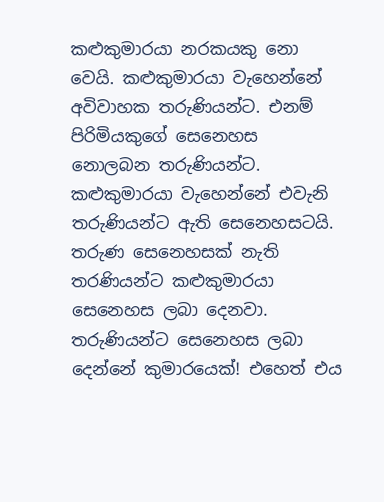කළුකුමාරයා නරකයකු නො වෙයි. කළුකුමාරයා වැහෙන්නේ අවිවාහක තරුණියන්ට. එනම් පිරිමියකුගේ සෙනෙහස නොලබන තරුණියන්ට. කළුකුමාරයා වැහෙන්නේ එවැනි තරුණියන්ට ඇති සෙනෙහසටයි. තරුණ සෙනෙහසක් නැති තරණියන්ට කළුකුමාරයා සෙනෙහස ලබා දෙනවා. තරුණියන්ට සෙනෙහස ලබා දෙන්නේ කුමාරයෙක්! එහෙත් එය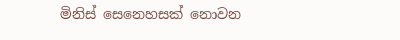මිනිස් සෙනෙහසක් නොවන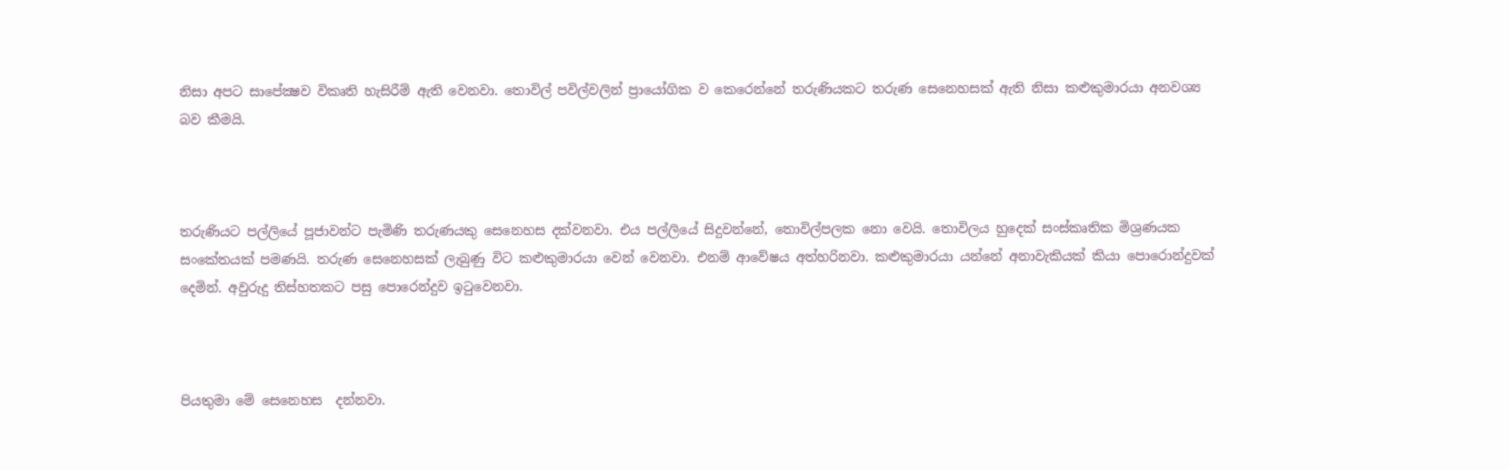නිසා අපට සාපේක්‍ෂව විකෘති හැසිරීම් ඇති වෙනවා. තොවිල් පවිල්වලින් ප්‍රායෝගික ව කෙරෙන්නේ තරුණියකට තරුණ සෙනෙහසක් ඇති නිසා කළුකුමාරයා අනවශ්‍ය බව කීමයි.



තරුණියට පල්ලියේ පූජාවන්ට පැමිණි තරුණයකු සෙනෙහස දක්වනවා. එය පල්ලියේ සිදුවන්නේ, තොවිල්පලක නො වෙයි. තොවිලය හුදෙක් සංස්කෘතික මිශ්‍රණයක සංකේතයක් පමණයි. තරුණ සෙනෙහසක් ලැබුණු විට කළුකුමාරයා වෙන් වෙනවා. එනම් ආවේෂය අත්හරිනවා. කළුකුමාරයා යන්නේ අනාවැකියක් කියා පොරොන්දුවක් දෙමින්. අවුරුදු තිස්හතකට පසු පොරෙන්දුව ඉටුවෙනවා.



පියතුමා මේ සෙනෙහස  දන්නවා.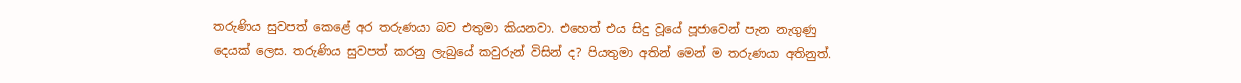තරුණිය සුවපත් කෙළේ අර තරුණයා බව එතුමා කියනවා. එහෙත් එය සිදු වූයේ පූජාවෙන් පැන නැගුණු දෙයක් ලෙස. තරුණිය සුවපත් කරනු ලැබුයේ කවුරුන් විසින් ද? පියතුමා අතින් මෙන් ම තරුණයා අතිනුත්.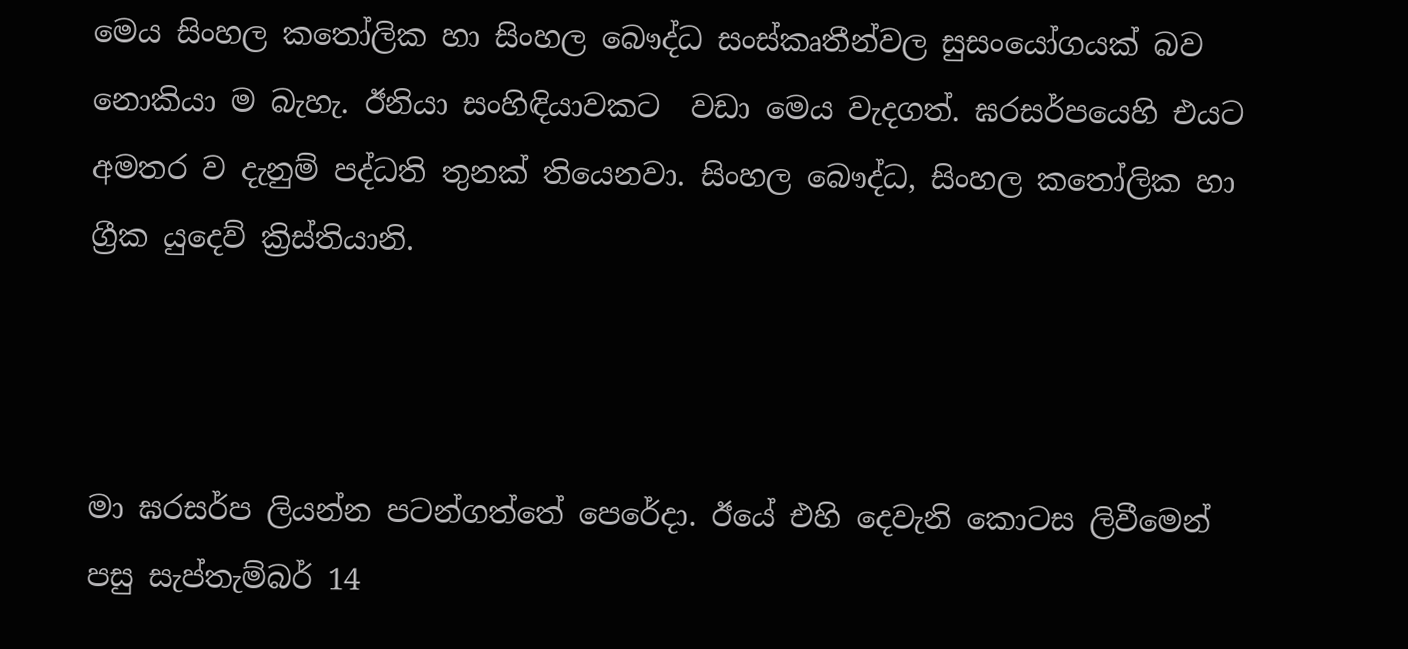මෙය සිංහල කතෝලික හා සිංහල බෞද්ධ සංස්කෘතීන්වල සුසංයෝගයක් බව නොකියා ම බැහැ. ඊනියා සංහිඳියාවකට  වඩා මෙය වැදගත්. ඝරසර්පයෙහි එයට අමතර ව දැනුම් පද්ධති තුනක් තියෙනවා. සිංහල බෞද්ධ, සිංහල කතෝලික හා ග්‍රීක යුදෙව් ක්‍රිස්තියානි.



මා ඝරසර්ප ලියන්න පටන්ගත්තේ පෙරේදා. ඊයේ එහි දෙවැනි කොටස ලිවීමෙන් පසු සැප්තැම්බර් 14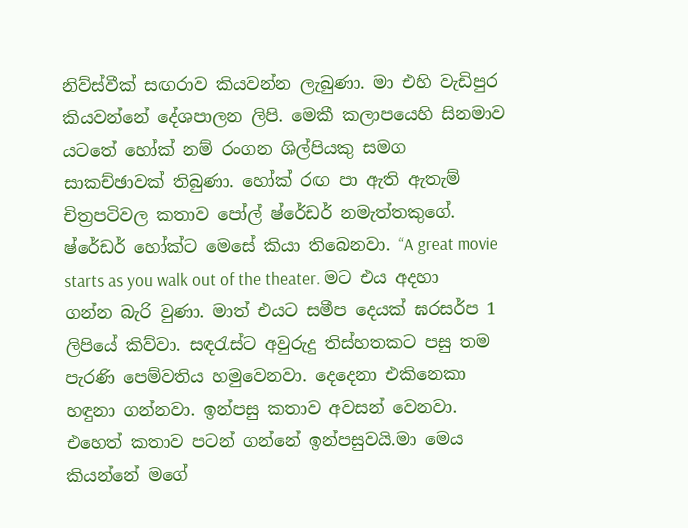නිව්ස්වීක් සඟරාව කියවන්න ලැබුණා. මා එහි වැඩිපුර කියවන්නේ දේශපාලන ලිපි. මෙකී කලාපයෙහි සිනමාව යටතේ හෝක් නම් රංගන ශිල්පියකු සමග සාකච්ඡාවක් තිබුණා. හෝක් රඟ පා ඇති ඇතැම් චිත්‍රපටිවල කතාව පෝල් ෂ්රේඩර් නමැත්තකුගේ. ෂ්රේඩර් හෝක්ට මෙසේ කියා තිබෙනවා. “A great movie starts as you walk out of the theater. මට එය අදහා ගන්න බැරි වුණා. මාත් එයට සමීප දෙයක් ඝරසර්ප 1 ලිපියේ කිව්වා. සඳරැස්ට අවුරුදු තිස්හතකට පසු තම පැරණි පෙම්වතිය හමුවෙනවා. දෙදෙනා එකිනෙකා හඳුනා ගන්නවා. ඉන්පසු කතාව අවසන් වෙනවා. එහෙත් කතාව පටන් ගන්නේ ඉන්පසුවයි.මා මෙය කියන්නේ මගේ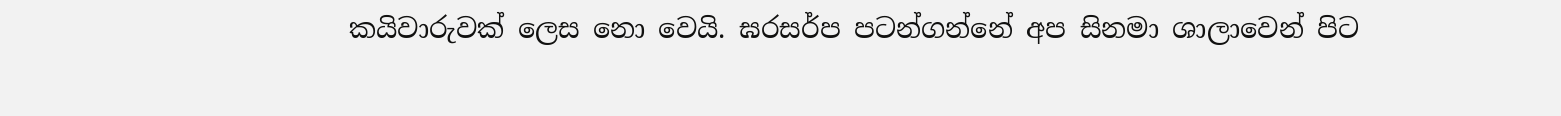කයිවාරුවක් ලෙස නො වෙයි. ඝරසර්ප පටන්ගන්නේ අප සිනමා ශාලාවෙන් පිට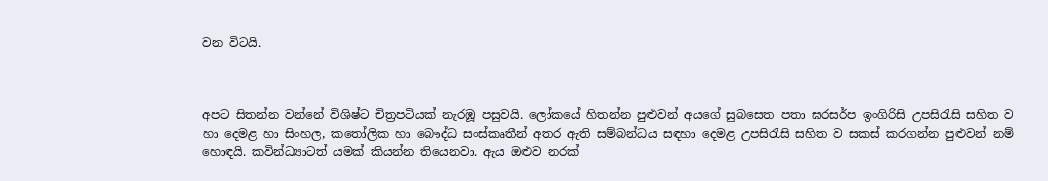වන විටයි.



අපට සිතන්න වන්නේ විශිෂ්ට චිත්‍රපටියක් නැරඹූ පසුවයි. ලෝකයේ හිතන්න පුළුවන් අයගේ සුබසෙත පතා ඝරසර්ප ඉංගිරිසි උපසිරැසි සහිත ව හා දෙමළ හා සිංහල, කතෝලික හා බෞද්ධ සංස්කෘතීන් අතර ඇති සම්බන්ධය සඳහා දෙමළ උපසිරැසි සහිත ව සකස් කරගන්න පුළුවන් නම් හොඳයි. කවින්ධ්‍යාටත් යමක් කියන්න තියෙනවා. ඇය ඔළුව නරක්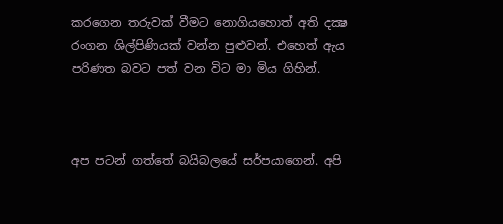කරගෙන තරුවක් වීමට නොගියහොත් අති දක්‍ෂ රංගන ශිල්පිණියක් වන්න පුළුවන්. එහෙත් ඇය පරිණත බවට පත් වන විට මා මිය ගිහින්.



අප පටන් ගත්තේ බයිබලයේ සර්පයාගෙන්. අපි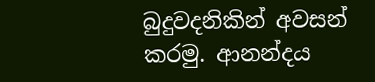බුදුවදනිකින් අවසන් කරමු. ආනන්දය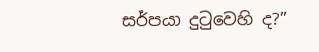සර්පයා දුටුවෙහි ද?”